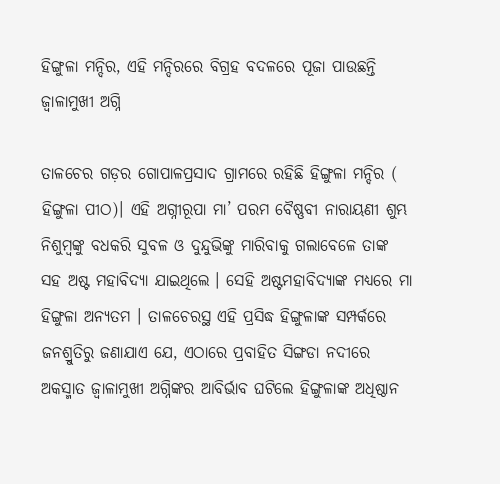ହିଙ୍ଗୁଳା ମନ୍ଦିର, ଏହି ମନ୍ଦିରରେ ବିଗ୍ରହ ବଦଳରେ ପୂଜା ପାଉଛନ୍ତି ଜ୍ୱାଳାମୁଖୀ ଅଗ୍ନି

ତାଳଚେର ଗଡ଼ର ଗୋପାଳପ୍ରସାଦ ଗ୍ରାମରେ ରହିଛି ହିଙ୍ଗୁଳା ମନ୍ଦିର ( ହିଙ୍ଗୁଳା ପୀଠ)। ଏହି ଅଗ୍ନୀରୂପା ମା’ ପରମ ବୈଷ୍ଣବୀ ନାରାୟଣୀ ଶୁମ୍ଭ ନିଶୁମ୍ବଙ୍କୁ ବଧକରି ସୁବଳ ଓ ଦୁନ୍ଦୁଭିଙ୍କୁ ମାରିବାକୁ ଗଲାବେଳେ ତାଙ୍କ ସହ ଅଷ୍ଟ ମହାବିଦ୍ୟା ଯାଇଥିଲେ । ସେହି ଅଷ୍ଟମହାବିଦ୍ୟାଙ୍କ ମଧ୍ୟରେ ମା ହିଙ୍ଗୁଳା ଅନ୍ୟତମ । ତାଳଚେରସ୍ଥ ଏହି ପ୍ରସିଦ୍ଧ ହିଙ୍ଗୁଳାଙ୍କ ସମ୍ପର୍କରେ ଜନଶ୍ରୁତିରୁ ଜଣାଯାଏ ଯେ, ଏଠାରେ ପ୍ରବାହିତ ସିଙ୍ଗଡା ନଦୀରେ ଅକସ୍ମାତ ଜ୍ୱାଳାମୁଖୀ ଅଗ୍ନିଙ୍କର ଆବିର୍ଭାବ ଘଟିଲେ ହିଙ୍ଗୁଳାଙ୍କ ଅଧିଷ୍ଠାନ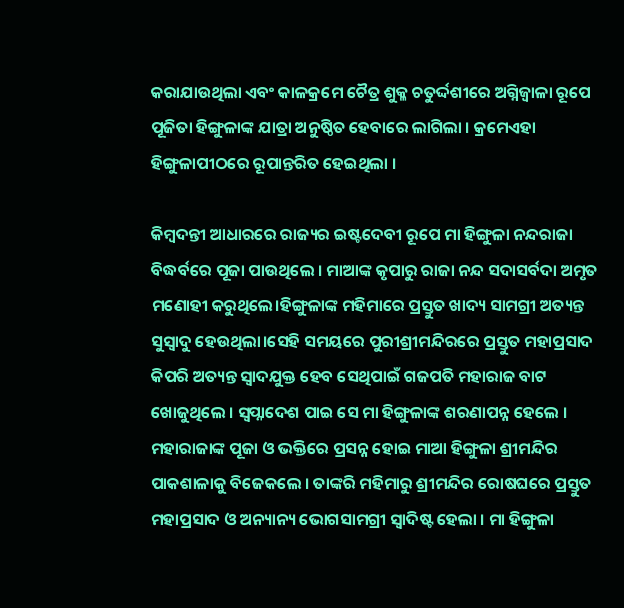କରାଯାଉଥିଲା ଏବଂ କାଳକ୍ରମେ ଚୈତ୍ର ଶୁକ୍ଳ ଚତୁର୍ଦ୍ଦଶୀରେ ଅଗ୍ନିଜ୍ୱାଳା ରୂପେ ପୂଜିତା ହିଙ୍ଗୁଳାଙ୍କ ଯାତ୍ରା ଅନୁଷ୍ଠିତ ହେବାରେ ଲାଗିଲା । କ୍ରମେଏହା ହିଙ୍ଗୁଳାପୀଠରେ ରୂପାନ୍ତରିତ ହେଇଥିଲା ।

କିମ୍ବଦନ୍ତୀ ଆଧାରରେ ରାଜ୍ୟର ଇଷ୍ଟଦେବୀ ରୂପେ ମା ହିଙ୍ଗୁଳା ନନ୍ଦରାଜା ବିଦ୍ଧର୍ବରେ ପୂଜା ପାଉଥିଲେ । ମାଆଙ୍କ କୃପାରୁ ରାଜା ନନ୍ଦ ସଦାସର୍ବଦା ଅମୃତ ମଣୋହୀ କରୁଥିଲେ।ହିଙ୍ଗୁଳାଙ୍କ ମହିମାରେ ପ୍ରସ୍ତୁତ ଖାଦ୍ୟ ସାମଗ୍ରୀ ଅତ୍ୟନ୍ତ ସୁସ୍ୱାଦୁ ହେଉଥିଲା।ସେହି ସମୟରେ ପୁରୀଶ୍ରୀମନ୍ଦିରରେ ପ୍ରସ୍ତୁତ ମହାପ୍ରସାଦ କିପରି ଅତ୍ୟନ୍ତ ସ୍ୱାଦଯୁକ୍ତ ହେବ ସେଥିପାଇଁ ଗଜପତି ମହାରାଜ ବାଟ ଖୋଜୁଥିଲେ । ସ୍ୱପ୍ନାଦେଶ ପାଇ ସେ ମା ହିଙ୍ଗୁଳାଙ୍କ ଶରଣାପନ୍ନ ହେଲେ । ମହାରାଜାଙ୍କ ପୂଜା ଓ ଭକ୍ତିରେ ପ୍ରସନ୍ନ ହୋଇ ମାଆ ହିଙ୍ଗୁଳା ଶ୍ରୀମନ୍ଦିର ପାକଶାଳାକୁ ବିଜେକଲେ । ତାଙ୍କରି ମହିମାରୁ ଶ୍ରୀମନ୍ଦିର ରୋଷଘରେ ପ୍ରସ୍ତୁତ ମହାପ୍ରସାଦ ଓ ଅନ୍ୟାନ୍ୟ ଭୋଗସାମଗ୍ରୀ ସ୍ୱାଦିଷ୍ଟ ହେଲା । ମା ହିଙ୍ଗୁଳା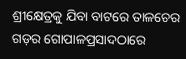ଶ୍ରୀକ୍ଷେତ୍ରକୁ ଯିବା ବାଟରେ ତାଳଚେର ଗଡ଼ର ଗୋପାଳପ୍ରସାଦଠାରେ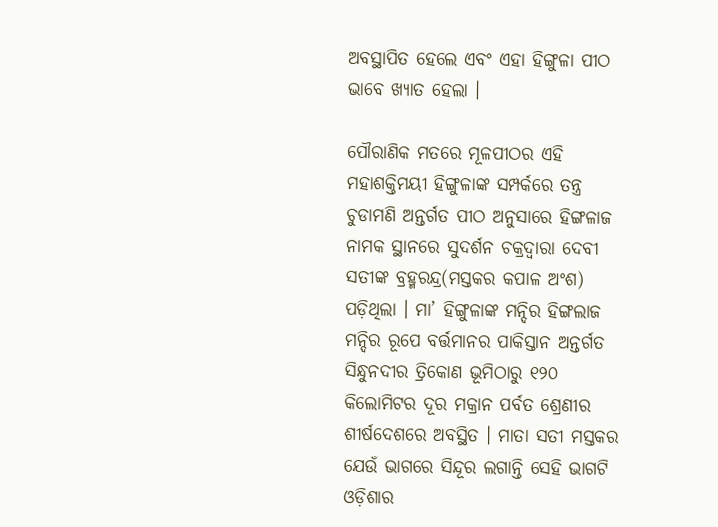ଅବସ୍ଥାପିତ ହେଲେ ଏବଂ ଏହା ହିଙ୍ଗୁଳା ପୀଠ ଭାବେ ଖ୍ୟାତ ହେଲା ।

ପୌରାଣିକ ମତରେ ମୂଳପୀଠର ଏହି ମହାଶକ୍ତିମୟୀ ହିଙ୍ଗୁଳାଙ୍କ ସମ୍ପର୍କରେ ତନ୍ତ୍ର ଚୁଡାମଣି ଅନ୍ତର୍ଗତ ପୀଠ ଅନୁସାରେ ହିଙ୍ଗଳାଜ ନାମକ ସ୍ଥାନରେ ସୁଦର୍ଶନ ଚକ୍ରଦ୍ୱାରା ଦେବୀ ସତୀଙ୍କ ବ୍ରହ୍ମରନ୍ଦ୍ର(ମସ୍ତକର କପାଳ ଅଂଶ) ପଡ଼ିଥିଲା । ମା’ ହିଙ୍ଗୁଳାଙ୍କ ମନ୍ଦିର ହିଙ୍ଗଲାଜ ମନ୍ଦିର ରୂପେ ବର୍ତ୍ତମାନର ପାକିସ୍ତାନ ଅନ୍ତର୍ଗତ ସିନ୍ଧୁନଦୀର ତ୍ରିକୋଣ ଭୂମିଠାରୁ ୧୨୦ କିଲୋମିଟର ଦୂର ମକ୍ରାନ ପର୍ବତ ଶ୍ରେଣୀର ଶୀର୍ଷଦେଶରେ ଅବସ୍ଥିତ । ମାତା ସତୀ ମସ୍ତକର ଯେଉଁ ଭାଗରେ ସିନ୍ଦୂର ଲଗାନ୍ତି ସେହି ଭାଗଟି ଓଡ଼ିଶାର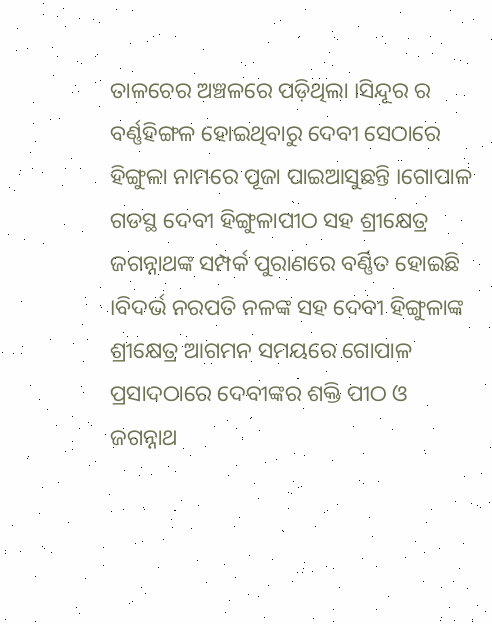ତାଳଚେର ଅଞ୍ଚଳରେ ପଡ଼ିଥିଲା ।ସିନ୍ଦୂର ର ବର୍ଣ୍ଣହିଙ୍ଗଳ ହୋଇଥିବାରୁ ଦେବୀ ସେଠାରେ ହିଙ୍ଗୁଳା ନାମରେ ପୂଜା ପାଇଆସୁଛନ୍ତି ।ଗୋପାଳ ଗଡସ୍ଥ ଦେବୀ ହିଙ୍ଗୁଳାପୀଠ ସହ ଶ୍ରୀକ୍ଷେତ୍ର ଜଗନ୍ନାଥଙ୍କ ସମ୍ପର୍କ ପୁରାଣରେ ବର୍ଣ୍ଣିତ ହୋଇଛି ।ବିଦର୍ଭ ନରପତି ନଳଙ୍କ ସହ ଦେବୀ ହିଙ୍ଗୁଳାଙ୍କ ଶ୍ରୀକ୍ଷେତ୍ର ଆଗମନ ସମୟରେ ଗୋପାଳ ପ୍ରସାଦଠାରେ ଦେବୀଙ୍କର ଶକ୍ତି ପୀଠ ଓ ଜଗନ୍ନାଥ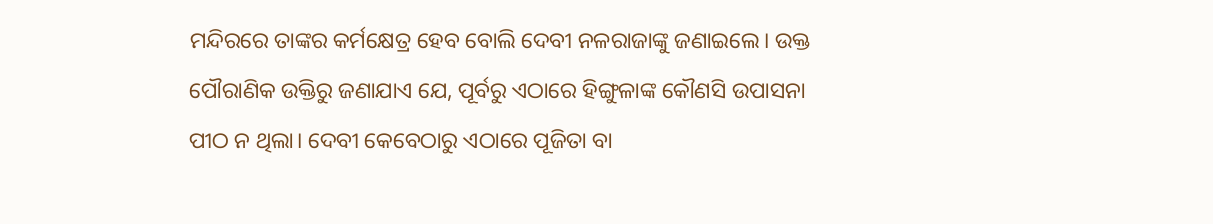ମନ୍ଦିରରେ ତାଙ୍କର କର୍ମକ୍ଷେତ୍ର ହେବ ବୋଲି ଦେବୀ ନଳରାଜାଙ୍କୁ ଜଣାଇଲେ। ଉକ୍ତ ପୌରାଣିକ ଉକ୍ତିରୁ ଜଣାଯାଏ ଯେ, ପୂର୍ବରୁ ଏଠାରେ ହିଙ୍ଗୁଳାଙ୍କ କୌଣସି ଉପାସନା ପୀଠ ନ ଥିଲା। ଦେବୀ କେବେଠାରୁ ଏଠାରେ ପୂଜିତା ବା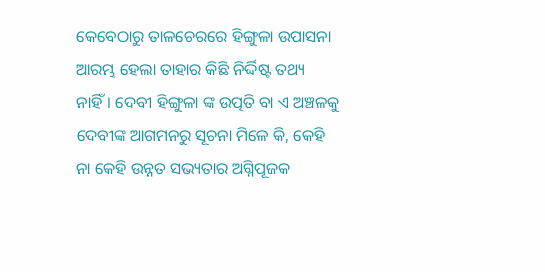କେବେଠାରୁ ତାଳଚେରରେ ହିଙ୍ଗୁଳା ଉପାସନା ଆରମ୍ଭ ହେଲା ତାହାର କିଛି ନିର୍ଦ୍ଦିଷ୍ଟ ତଥ୍ୟ ନାହିଁ। ଦେବୀ ହିଙ୍ଗୁଳା ଙ୍କ ଉତ୍ପତି ବା ଏ ଅଞ୍ଚଳକୁ ଦେବୀଙ୍କ ଆଗମନରୁ ସୂଚନା ମିଳେ କି, କେହି ନା କେହି ଉନ୍ନତ ସଭ୍ୟତାର ଅଗ୍ନିପୂଜକ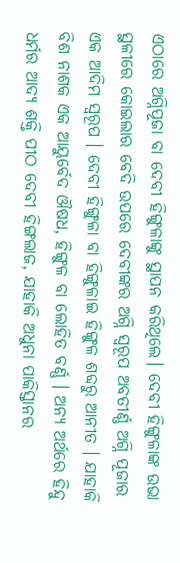ଏଠାରେ ଅଗ୍ନିପୂଜା ବା ଦେବୀ ହିଙ୍ଗୁଳାଙ୍କୁ ସ୍ଥାପନ କରିଥିଲେ। ଦେବୀ ହିଙ୍ଗୁଳାଙ୍କ ଉଭା ସ୍ଥଳୀରେ କୋଇଲାର ବେଦି ଉପରେ ଦେବୀଙ୍କର ଅଗ୍ନି ସ୍ୱରୂପ ଅବତୀର୍ଣ୍ଣ ଅଗ୍ନି ପୂଜାର ଏକ ଆଦିମ ସ୍ୱରୂପ । ଦେବୀ ହିଙ୍ଗୁଳା ବା ହିଙ୍ଗୁଳାଇ ହିଙ୍ଗୁଳ ଶବ୍ଦରୁ ଆନୀତ । ଯାହାକି ବିଶ ନାଶକ ଏକ ଆୟୁର୍ବେଦ ଔଷଧ, ହିଙ୍ଗୁଳ ବା ଲୋହିତ ବର୍ଣ୍ଣ । ଅନ୍ୟ ଅର୍ଥରେ ହିନ୍ଦୁ ଧର୍ମର ଆଦ୍ୟ ଶକ୍ତି ପୀଠ ଦେବୀ ହିଙ୍ଗଲାଜ, ଯାହାକି ଅଧୁନା ପାକିସ୍ତାନର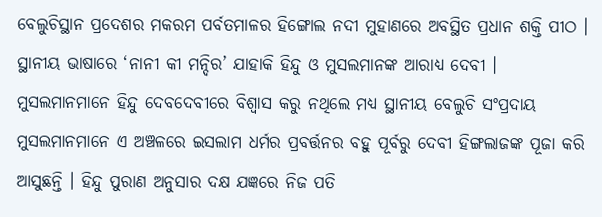ବେଲୁଚିସ୍ଥାନ ପ୍ରଦେଶର ମକରମ ପର୍ବତମାଳର ହିଙ୍ଗୋଲ ନଦୀ ମୁହାଣରେ ଅବସ୍ଥିତ ପ୍ରଧାନ ଶକ୍ତି ପୀଠ । ସ୍ଥାନୀୟ ଭାଷାରେ ‘ନାନୀ କୀ ମନ୍ଦିର’ ଯାହାକି ହିନ୍ଦୁ ଓ ମୁସଲମାନଙ୍କ ଆରାଧ୍ୟ ଦେବୀ । ମୁସଲମାନମାନେ ହିନ୍ଦୁ ଦେବଦେବୀରେ ବିଶ୍ୱାସ କରୁ ନଥିଲେ ମଧ୍ୟ ସ୍ଥାନୀୟ ବେଲୁଚି ସଂପ୍ରଦାୟ ମୁସଲମାନମାନେ ଏ ଅଞ୍ଚଳରେ ଇସଲାମ ଧର୍ମର ପ୍ରବର୍ତ୍ତନର ବହୁ ପୂର୍ବରୁ ଦେବୀ ହିଙ୍ଗଲାଜଙ୍କ ପୂଜା କରି ଆସୁଛନ୍ତି । ହିନ୍ଦୁ ପୁରାଣ ଅନୁସାର ଦକ୍ଷ ଯଜ୍ଞରେ ନିଜ ପତି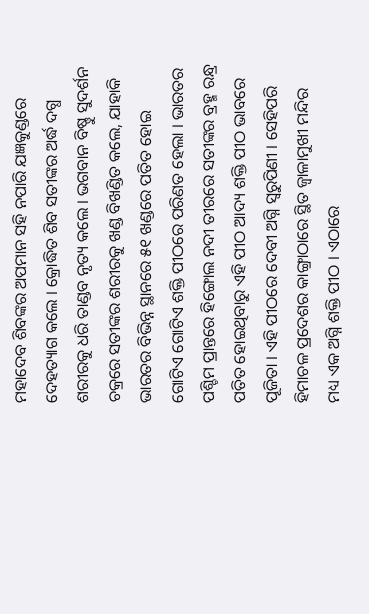ମହାଦେବ ଶିବଙ୍କର ଅପମାନ ସହି ନପାରି ଯଜ୍ଞକୁଣ୍ଡରେ ଦେହତ୍ୟାଗ କଲେ । କ୍ରୋଦ୍ଧିତ ଶିବ ସତୀଙ୍କର ଅର୍ଦ୍ଧ ଦଗ୍ଧ ଶରୀରକୁ ଧରି ତାଣ୍ଡବ ନୃତ୍ୟ କଲେ । ଭଗବାନ ବିଷ୍ଣୁ ସୁଦର୍ଶନ ଚକ୍ରରେ ସତୀଙ୍କର ଶରୀରକୁ ଖଣ୍ଡ ବିଖଣ୍ଡିତ କଲେ, ଯାହାକି ଭାରତର ବିଭିନ୍ନ ସ୍ଥାନରେ ୫୧ ଖଣ୍ଡରେ ପତିତ ହୋଇ ଗୋଟିଏ ଗୋଟିଏ ଶକ୍ତି ପୀଠରେ ପରିଣତ ହେଲା । ଭାରତର ପଶ୍ଚିମ ପ୍ରାନ୍ତରେ ହିଙ୍ଗୋଲ ନଦୀ ତୀରରେ ସତୀଙ୍କର ବ୍ରହ୍ମ ରନ୍ଧ୍ର ପତିତ ହୋଇଥିବାରୁ ଏହି ପୀଠ ଆଦ୍ୟ ଶକ୍ତି ପୀଠ ଭାବରେ ପୂଜିତା । ଏହି ପୀଠରେ ଦେବୀ ଅଗ୍ନି ସ୍ୱରୁପିଣୀ । ସେହିପରି ହିମାଚଳ ପ୍ରଦେଶର କାଙ୍ଗ୍ରାଠାରେ ସ୍ଥିତ ଜ୍ୱାଳାମୁଖୀ ମନ୍ଦିର ମଧ୍ୟ ଏକ ଅଗ୍ନି ଶକ୍ତି ପୀଠ । ଏଠାରେ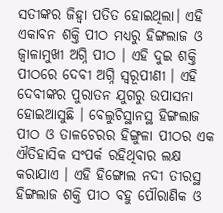ସତୀଙ୍କର ଜିହ୍ୱା ପତିତ ହୋଇଥିଲା। ଏହି ଏକାବନ ଶକ୍ତି ପୀଠ ମଧ୍ୟରୁ ହିଙ୍ଗଲାଜ ଓ ଜ୍ୱାଳାମୁଖୀ ଅଗ୍ନି ପୀଠ । ଏହି ଦୁଇ ଶକ୍ତି ପୀଠରେ ଦେବୀ ଅଗ୍ନି ସ୍ୱରୂପୀଣୀ । ଏହି ଦେବୀଙ୍କର ପୁରାତନ ଯୁଗରୁ ଉପାସନା ହୋଇଆସୁଛି । ବେଲୁଚିସ୍ଥାନସ୍ଥ ହିଙ୍ଗଲାଜ ପୀଠ ଓ ତାଳଚେରର ହିଙ୍ଗୁଳା ପୀଠର ଏକ ଐତିହାସିକ ସଂପର୍କ ରହିଥିବାର ଲକ୍ଷ କରାଯାଏ । ଏହି ହିଙ୍ଗୋଲ ନଦୀ ତୀରସ୍ଥ ହିଙ୍ଗଲାଜ ଶକ୍ତି ପୀଠ ବହୁ ପୌରାଣିକ ଓ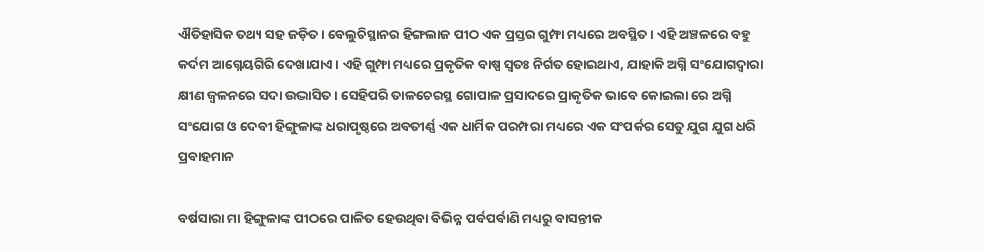ଐତିହାସିକ ତଥ୍ୟ ସହ ଜଡ଼ିତ । ବେଲୁଚିସ୍ଥାନର ହିଙ୍ଗଲାଜ ପୀଠ ଏକ ପ୍ରସ୍ତର ଗୁମ୍ଫା ମଧ୍ୟରେ ଅବସ୍ଥିତ । ଏହି ଅଞ୍ଚଳରେ ବହୁ କର୍ଦମ ଆଗ୍ନେୟଗିରି ଦେଖାଯାଏ । ଏହି ଗୁମ୍ଫା ମଧ୍ୟରେ ପ୍ରକୃତିକ ବାଷ୍ପ ସ୍ୱତଃ ନିର୍ଗତ ହୋଇଥାଏ, ଯାହାକି ଅଗ୍ନି ସଂଯୋଗଦ୍ୱାରା କ୍ଷୀଣ ଜ୍ୱଳନରେ ସଦା ଉଦ୍ଭାସିତ । ସେହିପରି ତାଳଚେରସ୍ଥ ଗୋପାଳ ପ୍ରସାଦରେ ପ୍ରାକୃତିକ ଭାବେ କୋଇଲା ରେ ଅଗ୍ନି ସଂଯୋଗ ଓ ଦେବୀ ହିଙ୍ଗୁଳାଙ୍କ ଧରାପୃଷ୍ଠରେ ଅବତୀର୍ଣ୍ଣ ଏକ ଧାର୍ମିକ ପରମ୍ପରା ମଧ୍ୟରେ ଏକ ସଂପର୍କର ସେତୁ ଯୁଗ ଯୁଗ ଧରି ପ୍ରବାହମାନ

ବର୍ଷସାରା ମା ହିଙ୍ଗୁଳାଙ୍କ ପୀଠରେ ପାଳିତ ହେଉଥିବା ବିଭିନ୍ନ ପର୍ବପର୍ବାଣି ମଧ୍ୟରୁ ବାସନ୍ତୀକ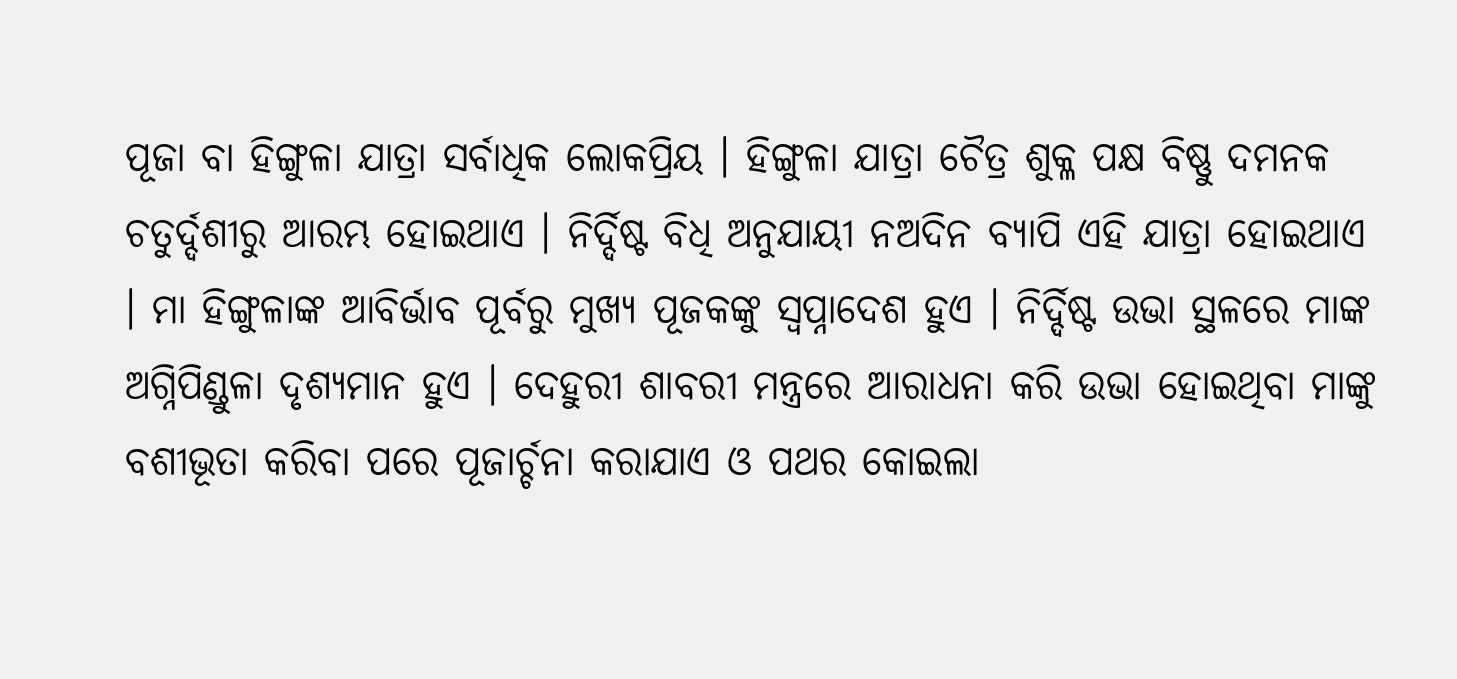ପୂଜା ବା ହିଙ୍ଗୁଳା ଯାତ୍ରା ସର୍ବାଧିକ ଲୋକପ୍ରିୟ । ହିଙ୍ଗୁଳା ଯାତ୍ରା ଚୈତ୍ର ଶୁକ୍ଳ ପକ୍ଷ ବିଷ୍ଣୁ ଦମନକ ଚତୁର୍ଦ୍ଦଶୀରୁ ଆରମ୍ଭ ହୋଇଥାଏ । ନିର୍ଦ୍ଦିଷ୍ଟ ବିଧି ଅନୁଯାୟୀ ନଅଦିନ ବ୍ୟାପି ଏହି ଯାତ୍ରା ହୋଇଥାଏ । ମା ହିଙ୍ଗୁଳାଙ୍କ ଆବିର୍ଭାବ ପୂର୍ବରୁ ମୁଖ୍ୟ ପୂଜକଙ୍କୁ ସ୍ୱପ୍ନାଦେଶ ହୁଏ । ନିର୍ଦ୍ଦିଷ୍ଟ ଉଭା ସ୍ଥଳରେ ମାଙ୍କ ଅଗ୍ନିପିଣ୍ଡୁଳା ଦୃଶ୍ୟମାନ ହୁଏ । ଦେହୁରୀ ଶାବରୀ ମନ୍ତ୍ରରେ ଆରାଧନା କରି ଉଭା ହୋଇଥିବା ମାଙ୍କୁ ବଶୀଭୂତା କରିବା ପରେ ପୂଜାର୍ଚ୍ଚନା କରାଯାଏ ଓ ପଥର କୋଇଲା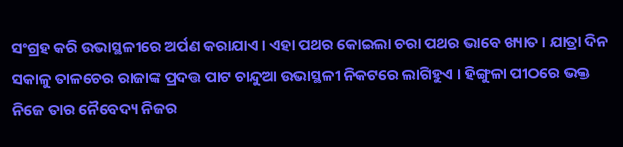ସଂଗ୍ରହ କରି ଉଭାସ୍ଥଳୀରେ ଅର୍ପଣ କରାଯାଏ । ଏହା ପଥର କୋଇଲା ଚରା ପଥର ଭାବେ ଖ୍ୟାତ । ଯାତ୍ରା ଦିନ ସକାଳୁ ତାଳଚେର ରାଜାଙ୍କ ପ୍ରଦତ୍ତ ପାଟ ଚାନ୍ଦୁଆ ଉଭାସ୍ଥଳୀ ନିକଟରେ ଲାଗିହୁଏ । ହିଙ୍ଗୁଳା ପୀଠରେ ଭକ୍ତ ନିଜେ ତାର ନୈବେଦ୍ୟ ନିଜର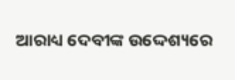ଆରାଧ୍ୟ ଦେବୀଙ୍କ ଉଦ୍ଦେଶ୍ୟରେ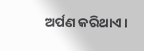ଅର୍ପଣ କରିଥାଏ ।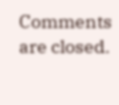Comments are closed.